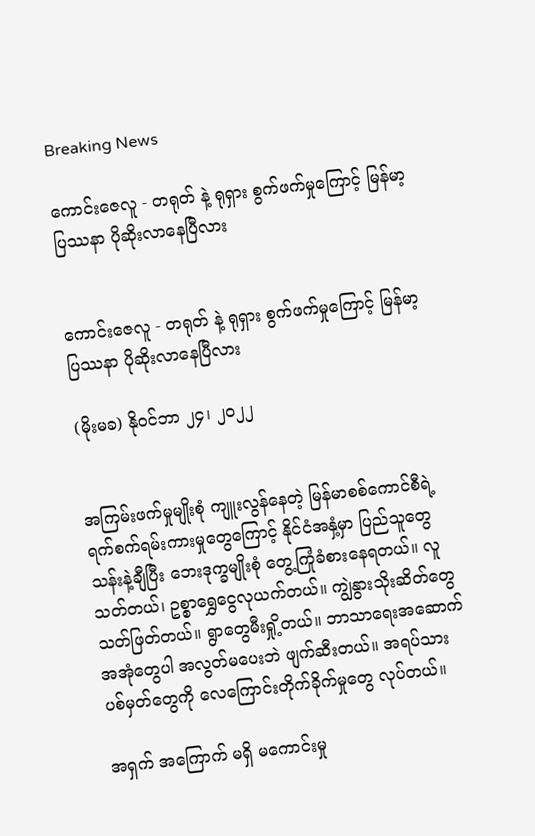Breaking News

ကောင်းဇေလူ - တရုတ် နဲ့ ရုရှား စွက်ဖက်မှုကြောင့် မြန်မာ့ပြဿနာ ပိုဆိုးလာနေပြီလား


ကောင်းဇေလူ - တရုတ် နဲ့ ရုရှား စွက်ဖက်မှုကြောင့် မြန်မာ့ပြဿနာ ပိုဆိုးလာနေပြီလား

(မိုးမခ) နိုဝင်ဘာ ၂၄၊ ၂၀၂၂


အကြမ်းဖက်မှုမျိုးစုံ ကျူးလွန်နေတဲ့ မြန်မာစစ်ကောင်စီရဲ့ ရက်စက်ရမ်းကားမှုတွေကြောင့် နိုင်ငံအနှံ့မှာ ပြည်သူတွေ သန်းနဲ့ချီပြီး ဘေးဒုက္ခမျိုးစုံ တွေ့ကြုံခံစားနေရတယ်။ လူသတ်တယ်၊ ဥစ္စာရွှေငွေလုယက်တယ်။ ကျွဲနွားသိုးဆိတ်တွေ သတ်ဖြတ်တယ်။ ရွာတွေမီးရှို့တယ်။ ဘာသာရေးအဆောက်အအုံတွေပါ အလွတ်မပေးဘဲ ဖျက်ဆီးတယ်။ အရပ်သားပစ်မှတ်တွေကို လေကြောင်းတိုက်ခိုက်မှုတွေ လုပ်တယ်။

အရှက် အကြောက် မရှိ မကောင်းမှု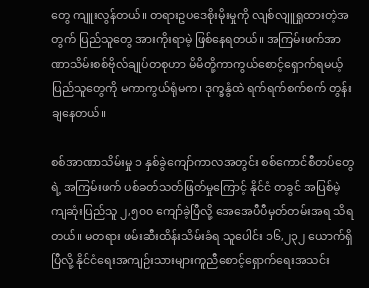တွေ ကျူးလွန်တယ်။ တရားဥပဒေစိုးမိုးမှုကို လျစ်လျူရှုထားတဲ့အတွက် ပြည်သူတွေ အားကိုးရာမဲ့ ဖြစ်နေရတယ်။ အကြမ်းဖက်အာဏာသိမ်းစစ်ဗိုလ်ချုပ်တစုဟာ မိမိတို့ကာကွယ်စောင့်ရှောက်ရမယ့် ပြည်သူတွေကို မကာကွယ်ရုံမက၊ ဒုက္ခနွံထဲ ရက်ရက်စက်စက် တွန်းချနေတယ်။

စစ်အာဏာသိမ်းမှု ၁ နှစ်ခွဲကျော်ကာလအတွင်း စစ်ကောင်စီတပ်တွေရဲ့ အကြမ်းဖက် ပစ်ခတ်သတ်ဖြတ်မှုကြောင့် နိုင်ငံ တခွင် အပြစ်မဲ့ကျဆုံးပြည်သူ ၂,၅၀၀ ကျော်ခဲ့ပြီလို့ အေအေပီပီမှတ်တမ်းအရ သိရတယ်။ မတရား ဖမ်းဆီးထိန်းသိမ်းခံရ သူပေါင်း ၁၆,၂၃၂ ယောက်ရှိပြီလို့ နိုင်ငံရေးအကျဉ်းသားများကူညီစောင့်ရှောက်ရေးအသင်း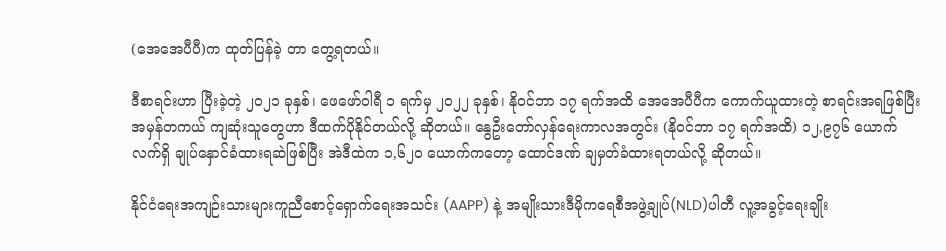(အေအေပီပီ)က ထုတ်ပြန်ခဲ့ တာ တွေ့ရတယ်။

ဒီစာရင်းဟာ ပြီးခဲ့တဲ့ ၂၀၂၁ ခုနှစ်၊ ဖေဖော်ဝါရီ ၁ ရက်မှ ၂၀၂၂ ခုနှစ်၊ နိုဝင်ဘာ ၁၇ ရက်အထိ အေအေပီပီက ကောက်ယူထားတဲ့ စာရင်းအရဖြစ်ပြီး အမှန်တကယ် ကျဆုံးသူတွေဟာ ဒီထက်ပိုနိုင်တယ်လို့ ဆိုတယ်။ နွေဦးတော်လှန်ရေးကာလအတွင်း (နိုဝင်ဘာ ၁၇ ရက်အထိ) ၁၂,၉၇၆ ယောက် လက်ရှိ ချုပ်နှောင်ခံထားရဆဲဖြစ်ပြီး အဲဒီထဲက ၁,၆၂၀ ယောက်ကတော့ ထောင်ဒဏ် ချမှတ်ခံထားရတယ်လို့ ဆိုတယ်။

နိုင်ငံရေးအကျဉ်းသားများကူညီစောင့်ရှောက်ရေးအသင်း (AAPP) နဲ့ အမျိုးသားဒီမိုကရေစီအဖွဲ့ချုပ်(NLD)ပါတီ လူ့အခွင့်ရေးချိုး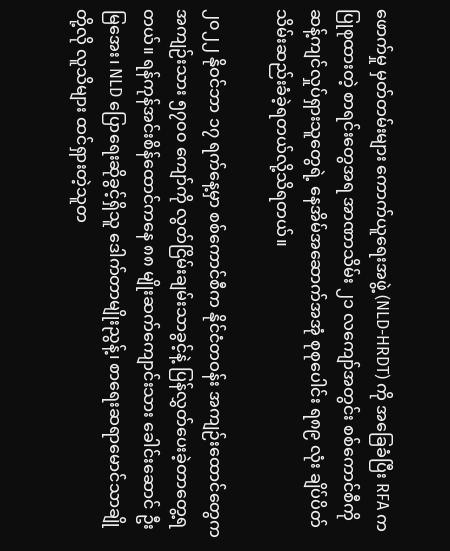ဖောက်မှု မှတ်တမ်းများ ကောက်ယူရေးအဖွဲ့ (NLD-HRDT) ကို အခြေခံပြီး RFA က ပြုစုထားတဲ့ စာရင်းတွေအရ အာဏာသိမ်း ၂၁ လကျော်အတွင်း စစ်ကောင်စီကို ဆန့်ကျင်လှုပ်ရှားသူတွေရဲ့ နေအိမ်အဆောက်အအုံ စုစုပေါင်း ရ၈၉ လုံး ချိပ်ပိတ်သိမ်းဆည်းခံခဲ့ရတယ်လို့သိရတယ်။

၂၀၂၂ နိုဝင်ဘာ ၁၇ ရက်နေ့မှာ စစ်ကောင်စီက နိုင်ငံတဝန်း အကျဉ်းထောင်တွေက အကျဉ်းသား ၅၇၀၀ ကျော်ကို လွတ်ငြိမ်းချမ်းသာခွင့်နဲ့ ပြန်လွှတ်ပေးခဲ့တာတွေ့ရတယ်။ ရန်ကုန်အင်းစိန်ထောင်ကနေ ၈၈ မျိုးဆက်ကျောင်းသား ခေါင်းဆောင် ဦးမြအေး၊ NLD ပြောရေးဆိုခွင့်ရှိသူ ဒေါက်တာမျိုးညွန့်၊ စာရေးဆရာမောင်သာချိုတို့လို လူသိများ ထင်ရှားတဲ့သူတ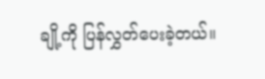ချို့ကို ပြန်လွှတ်ပေးခဲ့တယ်။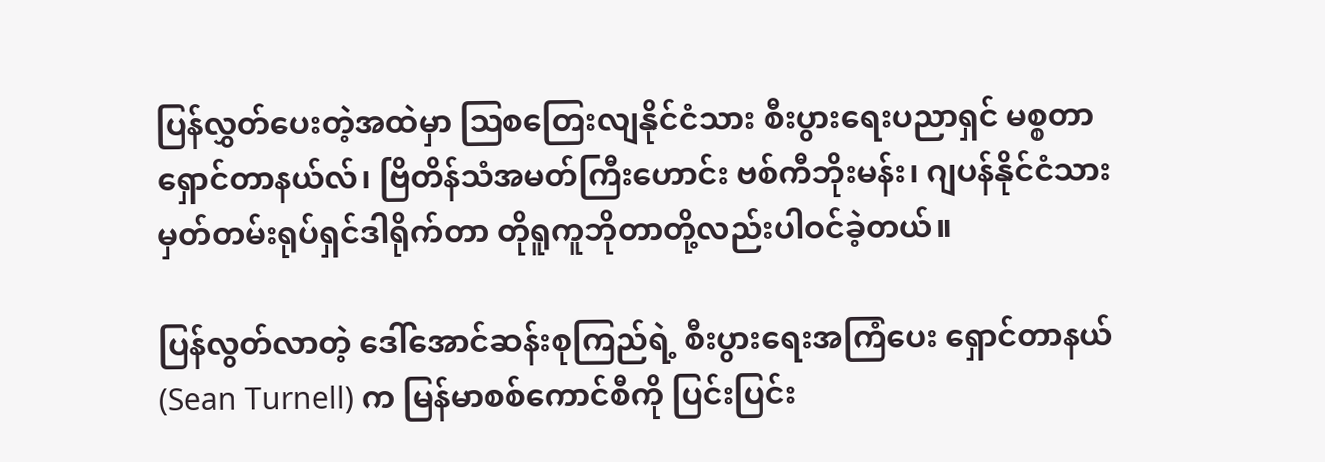ပြန်လွှတ်ပေးတဲ့အထဲမှာ ဩစတြေးလျနိုင်ငံသား စီးပွားရေးပညာရှင် မစ္စတာရှောင်တာနယ်လ်၊ ဗြိတိန်သံအမတ်ကြီးဟောင်း ဗစ်ကီဘိုးမန်း၊ ဂျပန်နိုင်ငံသား မှတ်တမ်းရုပ်ရှင်ဒါရိုက်တာ တိုရူကူဘိုတာတို့လည်းပါဝင်ခဲ့တယ်။

ပြန်လွတ်လာတဲ့ ဒေါ်အောင်ဆန်းစုကြည်ရဲ့ စီးပွားရေးအကြံပေး ရှောင်တာနယ် (Sean Turnell) က မြန်မာစစ်ကောင်စီကို ပြင်းပြင်း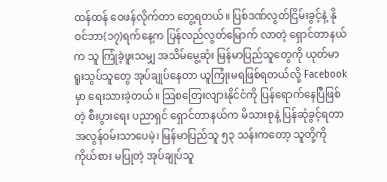ထန်ထန် ဝေဖန်လိုက်တာ တွေ့ရတယ်။ ပြစ်ဒဏ်လွတ်ငြိမ်းခွင့်နဲ့ နိုဝင်ဘာ(၁၇)ရက်နေ့က ပြန်လည်လွတ်မြောက် လာတဲ့ ရှောင်တာနယ်က သူ ကြုံခဲ့ဖူးသမျှ အသိမ်မွေ့ဆုံး မြန်မာပြည်သူတွေကို ယုတ်မာရူးသွပ်သူတွေ အုပ်ချုပ်နေတာ ယူကြုံးမရဖြစ်ရတယ်လို့ Facebook မှာ ရေးသားခဲ့တယ်။ သြစတြေးလျားနိုင်ငံကို ပြန်ရောက်နေပြီဖြစ်တဲ့ စီးပွားရေး ပညာရှင် ရှောင်တာနယ်က မိသားစုနဲ့ ပြန်ဆုံခွင့်ရတာ အလွန်ဝမ်းသာပေမဲ့၊ မြန်မာပြည်သူ ၅၃ သန်းကတော့ သူတို့ကို ကိုယ်စား မပြုတဲ့ အုပ်ချုပ်သူ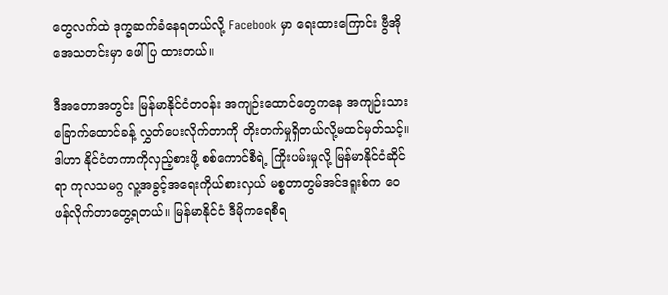တွေလက်ထဲ ဒုက္ခဆက်ခံနေရတယ်လို့ Facebook မှာ ရေးထားကြောင်း ဗွီအိုအေသတင်းမှာ ဖေါ်ပြ ထားတယ်။

ဒီအတောအတွင်း မြန်မာနိုင်ငံတဝန်း အကျဉ်းထောင်တွေကနေ အကျဉ်းသားခြောက်ထောင်ခန့် လွှတ်ပေးလိုက်တာကို တိုးတက်မှုရှိတယ်လို့မထင်မှတ်သင့်။ ဒါဟာ နိုင်ငံတကာကိုလှည့်စားဖို့ စစ်ကောင်စီရဲ့ ကြိုးပမ်းမှုလို့ မြန်မာနိုင်ငံဆိုင်ရာ ကုလသမဂ္ဂ လူ့အခွင့်အရေးကိုယ်စားလှယ် မစ္စတာတွမ်အင်ဒရူးစ်က ဝေဖန်လိုက်တာတွေ့ရတယ်။ မြန်မာနိုင်ငံ ဒီမိုကရေစီရ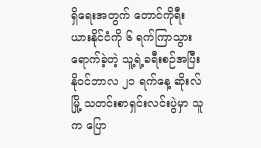ရှိရေးအတွက် တောင်ကိုရီးယားနိုင်ငံကို ၆ ရက်ကြာသွားရောက်ခဲ့တဲ့ သူ့ရဲ့ခရီးစဉ်အပြီး နိုဝင်ဘာလ ၂၁ ရက်နေ့ ဆိုးလ်မြို့ သတင်းစာရှင်းလင်းပွဲမှာ သူက ပြော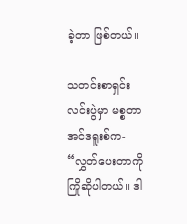ခဲ့တာ ဖြစ်တယ်။

သတင်းစာရှင်းလင်းပွဲမှာ မစ္စတာအင်ဒရူးစ်က- “လွှတ်ပေးတာကို ကြိုဆိုပါတယ်။ ဒါ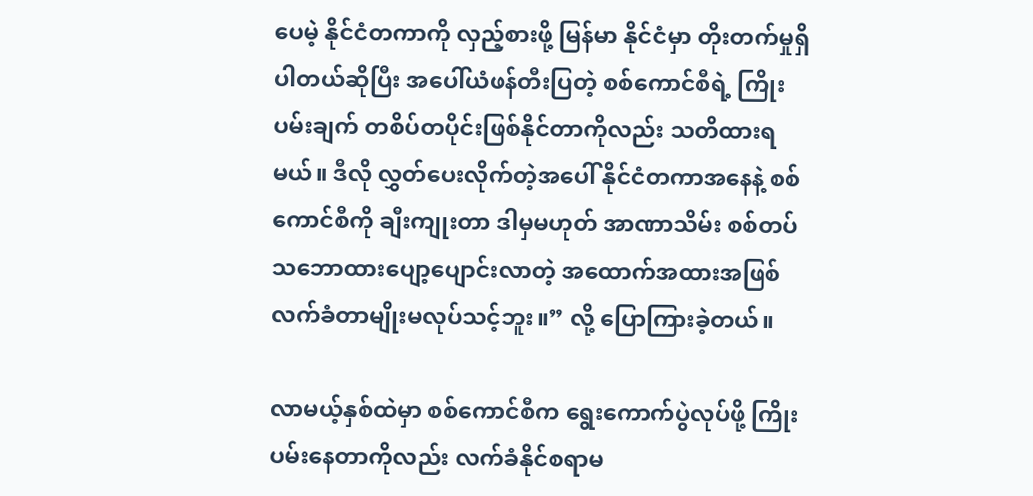ပေမဲ့ နိုင်ငံတကာကို လှည့်စားဖို့ မြန်မာ နိုင်ငံမှာ တိုးတက်မှုရှိပါတယ်ဆိုပြီး အပေါ်ယံဖန်တီးပြတဲ့ စစ်ကောင်စီရဲ့ ကြိုးပမ်းချက် တစိပ်တပိုင်းဖြစ်နိုင်တာကိုလည်း သတိထားရမယ်။ ဒီလို လွှတ်ပေးလိုက်တဲ့အပေါ် နိုင်ငံတကာအနေနဲ့ စစ်ကောင်စီကို ချီးကျုးတာ ဒါမှမဟုတ် အာဏာသိမ်း စစ်တပ်သဘောထားပျော့ပျောင်းလာတဲ့ အထောက်အထားအဖြစ် လက်ခံတာမျိုးမလုပ်သင့်ဘူး။” လို့ ပြောကြားခဲ့တယ်။

လာမယ့်နှစ်ထဲမှာ စစ်ကောင်စီက ရွေးကောက်ပွဲလုပ်ဖို့ ကြိုးပမ်းနေတာကိုလည်း လက်ခံနိုင်စရာမ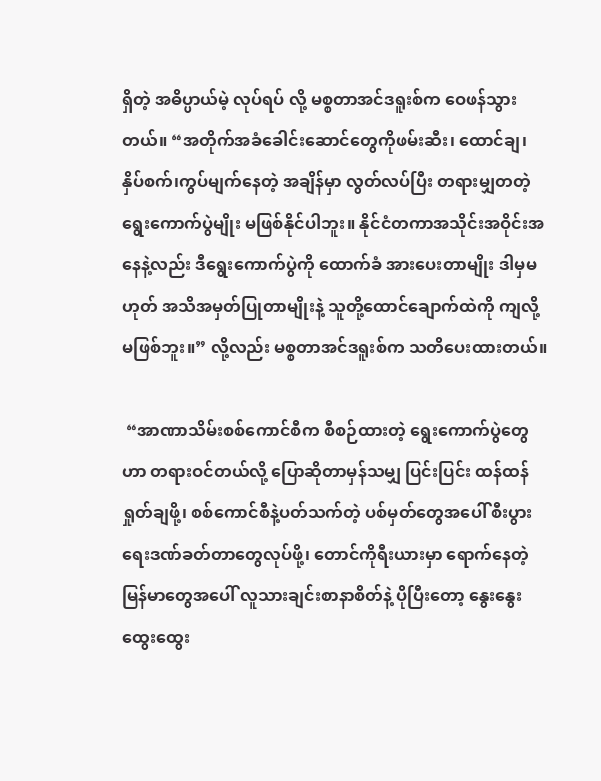ရှိတဲ့ အဓိပ္ပာယ်မဲ့ လုပ်ရပ် လို့ မစ္စတာအင်ဒရူးစ်က ဝေဖန်သွားတယ်။ “အတိုက်အခံခေါင်းဆောင်တွေကိုဖမ်းဆီး၊ ထောင်ချ၊ နှိပ်စက်၊ကွပ်မျက်နေတဲ့ အချိန်မှာ လွတ်လပ်ပြီး တရားမျှတတဲ့ ရွေးကောက်ပွဲမျိုး မဖြစ်နိုင်ပါဘူး။ နိုင်ငံတကာအသိုင်းအဝိုင်းအနေနဲ့လည်း ဒီရွေးကောက်ပွဲကို ထောက်ခံ အားပေးတာမျိုး ဒါမှမဟုတ် အသိအမှတ်ပြုတာမျိုးနဲ့ သူတို့ထောင်ချောက်ထဲကို ကျလို့ မဖြစ်ဘူး။” လို့လည်း မစ္စတာအင်ဒရူးစ်က သတိပေးထားတယ်။

 “အာဏာသိမ်းစစ်ကောင်စီက စီစဉ်ထားတဲ့ ရွေးကောက်ပွဲတွေဟာ တရားဝင်တယ်လို့ ပြောဆိုတာမှန်သမျှ ပြင်းပြင်း ထန်ထန် ရှုတ်ချဖို့၊ စစ်ကောင်စီနဲ့ပတ်သက်တဲ့ ပစ်မှတ်တွေအပေါ် စီးပွားရေးဒဏ်ခတ်တာတွေလုပ်ဖို့၊ တောင်ကိုရီးယားမှာ ရောက်နေတဲ့ မြန်မာတွေအပေါ် လူသားချင်းစာနာစိတ်နဲ့ ပိုပြီးတော့ နွေးနွေးထွေးထွေး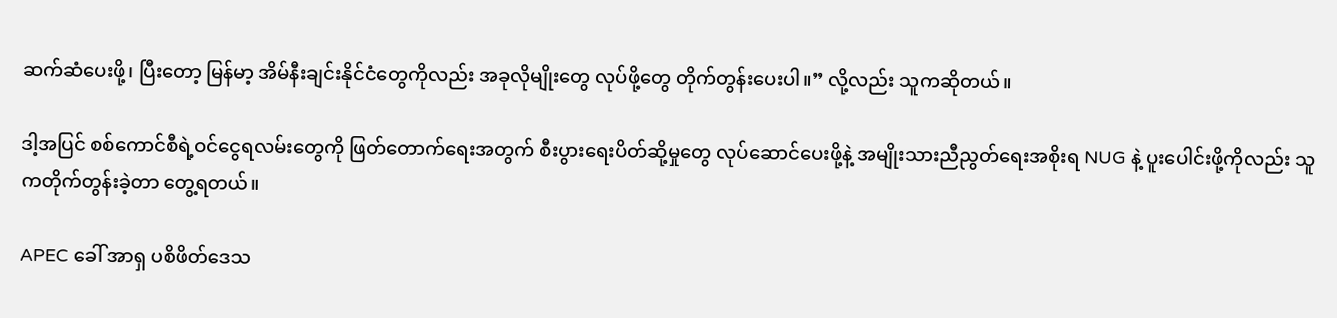ဆက်ဆံပေးဖို့၊ ပြီးတော့ မြန်မာ့ အိမ်နီးချင်းနိုင်ငံတွေကိုလည်း အခုလိုမျိုးတွေ လုပ်ဖို့တွေ တိုက်တွန်းပေးပါ။” လို့လည်း သူကဆိုတယ်။

ဒါ့အပြင် စစ်ကောင်စီရဲ့ဝင်ငွေရလမ်းတွေကို ဖြတ်တောက်ရေးအတွက် စီးပွားရေးပိတ်ဆို့မှုတွေ လုပ်ဆောင်ပေးဖို့နဲ့ အမျိုးသားညီညွတ်ရေးအစိုးရ NUG နဲ့ ပူးပေါင်းဖို့ကိုလည်း သူကတိုက်တွန်းခဲ့တာ တွေ့ရတယ်။

APEC ခေါ် အာရှ ပစိဖိတ်ဒေသ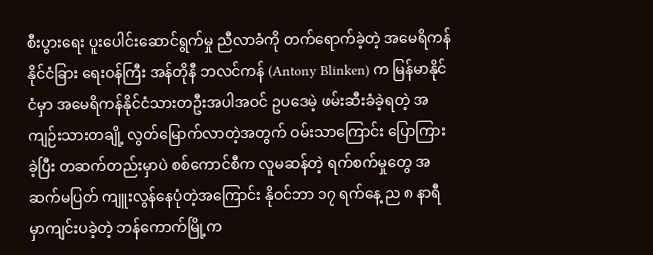စီးပွားရေး ပူးပေါင်းဆောင်ရွက်မှု ညီလာခံကို တက်ရောက်ခဲ့တဲ့ အမေရိကန် နိုင်ငံခြား ရေးဝန်ကြီး အန်တိုနီ ဘလင်ကန် (Antony Blinken) က မြန်မာနိုင်ငံမှာ အမေရိကန်နိုင်ငံသားတဦးအပါအဝင် ဥပဒေမဲ့ ဖမ်းဆီးခံခဲ့ရတဲ့ အကျဉ်းသားတချို့ လွတ်မြောက်လာတဲ့အတွက် ဝမ်းသာကြောင်း ပြောကြားခဲ့ပြီး တဆက်တည်းမှာပဲ စစ်ကောင်စီက လူမဆန်တဲ့ ရက်စက်မှုတွေ အဆက်မပြတ် ကျူးလွန်နေပုံတဲ့အကြောင်း နိုဝင်ဘာ ၁၇ ရက်နေ့ ည ၈ နာရီမှာကျင်းပခဲ့တဲ့ ဘန်ကောက်မြို့က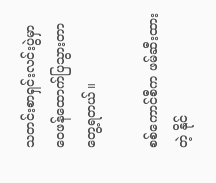သတင်းစာရှင်းလင်းပွဲမှာ ဝေဖန်ထောက်ပြသွားတာ တွေ့ရတယ်။

စစ်ကောင်စီက ဖမ်ဆီးထားတဲ့ နိုင်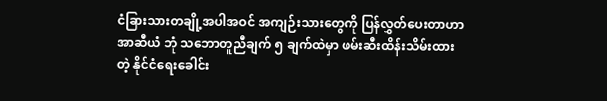ငံခြားသားတချို့အပါအဝင် အကျဉ်းသားတွေကို ပြန်လွှတ်ပေးတာဟာ အာဆီယံ ဘုံ သဘောတူညီချက် ၅ ချက်ထဲမှာ ဖမ်းဆီးထိန်းသိမ်းထားတဲ့ နိုင်ငံရေးခေါင်း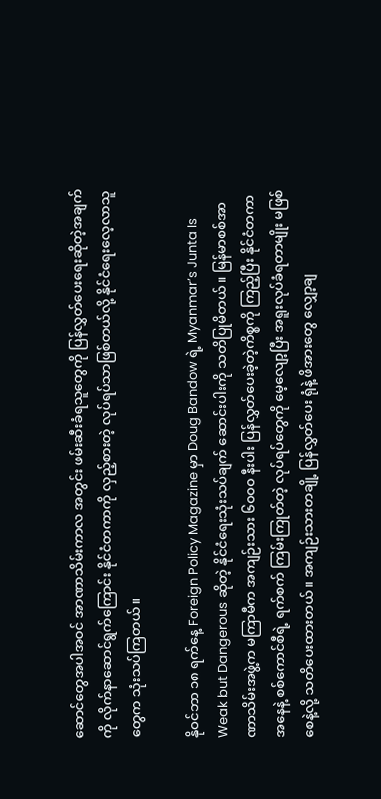ဆောင်တွေအပါအဝင် အာဏာသိမ်းကာလ အတွင်း ဖမ်းဆီးခံရသူတွေကို ပြန်လွှတ်ပေးရေးဆိုတဲ့အချက်ကို လိုက်နာဆောင်ရွက်ကြောင်း နိုင်ငံတကာကို လှည့်စားတဲ့ လုပ်ရပ်သာဖြစ်တယ်လို့ နိုင်ငံရေးလေ့လာသူတွေက သုံးသပ်ကြတယ်။

နိုဝင်ဘာ ၁၈ ရက်နေ့ Foreign Policy Magazine မှာ Doug Bandow ရဲ့ Myanmar’s Junta Is Weak but Dangerous ဆိုတဲ့ နိုင်ငံရေးသုံးသပ်ချက် ဆောင်းပါးကို သတိပြုမိတယ်။ မြန်မာစစ်အာဏာသိမ်းအဖွဲ့က မကြာမီက အကျဉ်းသား ၆၀၀၀ နီးပါး ပြန်လွှတ်ပေးခဲ့တဲ့ကိစ္စကို ကြည့်ပြီး နိုင်ငံတကာအနေနဲ့ စစ်ကောင်စီရဲ့ ရက်စက် ကြမ်းကြုတ်တဲ့ လုပ်ရပ်တွေကို မေ့လျော့ပြီး အရူးလုပ်ခံရတာမျိုး မဖြစ်စေနဲ့လို့ သတိပေးထားတယ်။ အကျဉ်းသားတချို့ ပြန်လွှတ်ပေး ရုံနဲ့ ဖိအားတွေ လျှော့ချ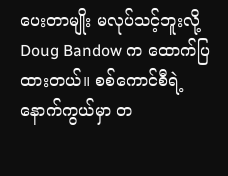ပေး‌တာမျိုး မလုပ်သင့်ဘူးလို့ Doug Bandow က ထောက်ပြထားတယ်။ စစ်ကောင်စီရဲ့ နောက်ကွယ်မှာ တ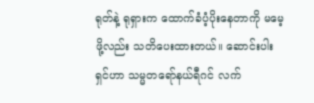ရုတ်နဲ့ ရုရှားက ထောက်ခံပံ့ပိုးနေတာကို မမေ့ဖို့လည်း သတိပေးထားတယ်။ ဆောင်းပါးရှင်ဟာ သမ္မတရော်နယ်ရီဂင် လက်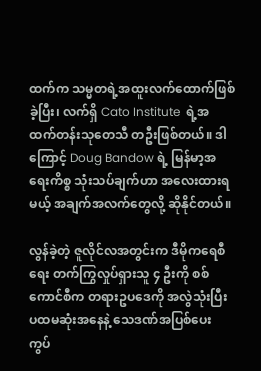ထက်က သမ္မတရဲ့အထူးလက်ထောက်ဖြစ်ခဲ့ပြီး၊ လက်ရှိ Cato Institute  ရဲ့အထက်တန်းသုတေသီ တဦးဖြစ်တယ်။ ဒါကြောင့် Doug Bandow ရဲ့ မြန်မာ့အရေးကိစ္စ သုံးသပ်ချက်ဟာ အလေးထားရမယ့် အချက်အလက်တွေလို့ ဆိုနိုင်တယ်။

လွန်ခဲ့တဲ့ ဇူလိုင်လအတွင်းက ဒီမိုကရေစီရေး တက်ကြွလှုပ်ရှားသူ ၄ ဦးကို စစ်ကောင်စီက တရားဥပဒေကို အလွဲသုံးပြီး ပထမဆုံးအနေနဲ့ သေဒဏ်အပြစ်ပေး ကွပ်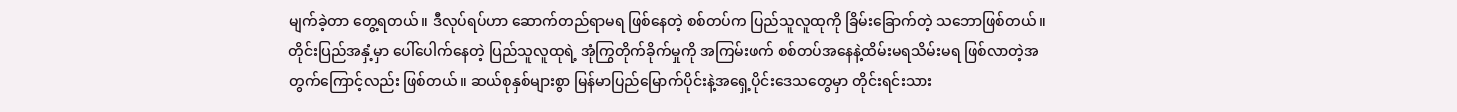မျက်ခဲ့တာ တွေ့ရတယ်။ ဒီလုပ်ရပ်ဟာ ဆောက်တည်ရာမရ ဖြစ်နေတဲ့ စစ်တပ်က ပြည်သူလူထုကို ခြိမ်းခြောက်တဲ့ သဘောဖြစ်တယ်။ တိုင်းပြည်အနှံ့မှာ ပေါ်ပေါက်နေတဲ့ ပြည်သူလူထုရဲ့ အုံကြွတိုက်ခိုက်မှုကို အကြမ်းဖက် စစ်တပ်အနေနဲ့ထိမ်းမရသိမ်းမရ ဖြစ်လာတဲ့အတွက်ကြောင့်လည်း ဖြစ်တယ်။ ဆယ်စုနှစ်များစွာ မြန်မာပြည်မြောက်ပိုင်းနဲ့အရှေ့ပိုင်းဒေသတွေမှာ တိုင်းရင်းသား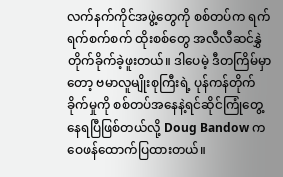လက်နက်ကိုင်အဖွဲ့တွေကို စစ်တပ်က ရက်ရက်စက်စက် ထိုးစစ်တွေ အလီလီဆင်နွှဲတိုက်ခိုက်ခဲ့ဖူးတယ်။ ဒါပေမဲ့ ဒီတကြိမ်မှာတော့ ဗမာလူမျိုးစုကြီးရဲ့ ပုန်ကန်တိုက်ခိုက်မှုကို စစ်တပ်အနေနဲ့ရင်ဆိုင်ကြုံတွေ့နေရပြီဖြစ်တယ်လို့ Doug Bandow က ဝေဖန်ထောက်ပြထားတယ်။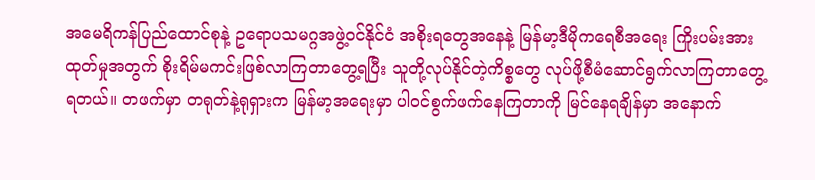အမေရိကန်ပြည်ထောင်စုနဲ့ ဥရောပသမဂ္ဂအဖွဲ့ဝင်နိုင်ငံ အစိုးရတွေအနေနဲ့ မြန်မာ့ဒီမိုကရေစီအရေး ကြိုးပမ်းအားထုတ်မှုအတွက် စိုးရိမ်မကင်းဖြစ်လာကြတာတွေ့ရပြီး သူတို့လုပ်နိုင်တဲ့ကိစ္စတွေ လုပ်ဖို့စီမံဆောင်ရွက်လာကြတာတွေ့ရတယ်။ တဖက်မှာ တရုတ်နဲ့ရုရှားက မြန်မာ့အရေးမှာ ပါ၀င်စွက်ဖက်နေကြတာကို မြင်နေရချိန်မှာ အနောက်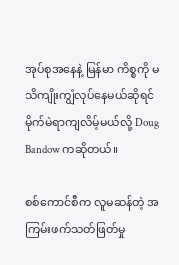အုပ်စုအနေနဲ့ မြန်မာ ကိစ္စကို မသိကျိုးကျွံလုပ်နေမယ်ဆိုရင် မိုက်မဲရာကျလိမ့်မယ်လို့ Doug Bandow ကဆိုတယ်။

စစ်ကောင်စီက လူမဆန်တဲ့ အကြမ်းဖက်သတ်ဖြတ်မှု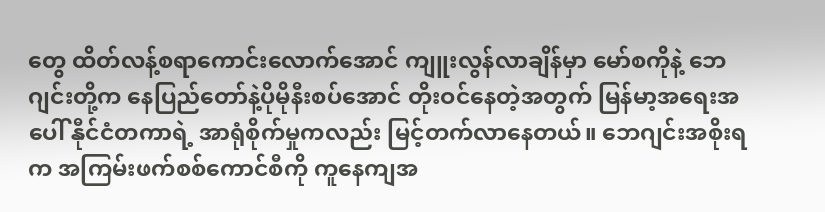တွေ ထိတ်လန့်စရာကောင်းလောက်အောင် ကျူးလွန်လာချိန်မှာ မော်စကိုနဲ့ ဘေဂျင်းတို့က နေပြည်တော်နဲ့ပိုမိုနီးစပ်အောင် တိုးဝင်နေတဲ့အတွက် မြန်မာ့အရေးအပေါ် နီုင်ငံတကာရဲ့ အာရုံစိုက်မှုကလည်း မြင့်တက်လာနေတယ်။ ဘေဂျင်းအစိုးရက အကြမ်းဖက်စစ်ကောင်စီကို ကူနေကျအ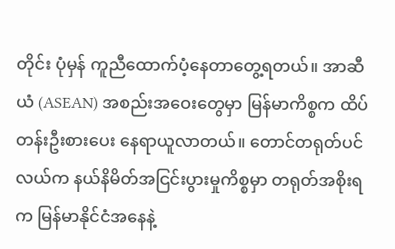တိုင်း ပုံမှန် ကူညီထောက်ပံ့နေတာတွေ့ရတယ်။ အာဆီယံ (ASEAN) အစည်းအဝေးတွေမှာ မြန်မာကိစ္စက ထိပ်တန်းဦးစားပေး နေရာယူလာတယ်။ တောင်တရုတ်ပင်လယ်က နယ်နိမိတ်အငြင်းပွားမှုကိစ္စမှာ တရုတ်အစိုးရက မြန်မာနိုင်ငံအနေနဲ့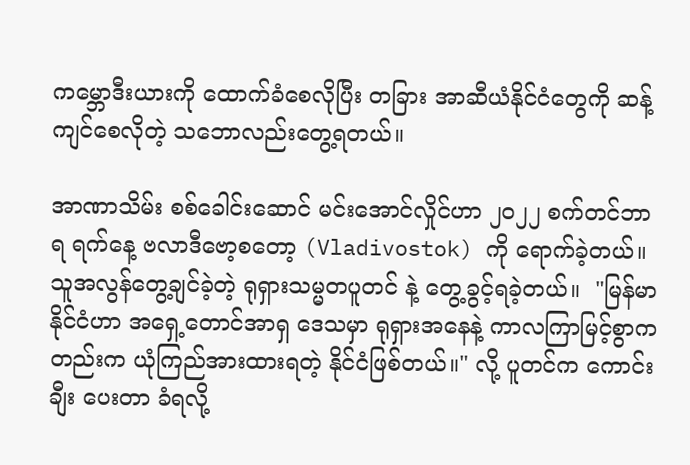ကမ္ဘောဒီးယားကို ထောက်ခံစေလိုပြီး တခြား အာဆီယံနိုင်ငံတွေကို ဆန့်ကျင်စေလိုတဲ့ သဘောလည်းတွေ့ရတယ်။

အာဏာသိမ်း စစ်ခေါင်းဆောင် မင်းအောင်လှိုင်ဟာ ၂၀၂၂ စက်တင်ဘာ ရ ရက်နေ့ ဗလာဒီဗော့စတော့ (Vladivostok) ကို ရောက်ခဲ့တယ်။ သူအလွန်တွေ့ချင်ခဲ့တဲ့ ရုရှားသမ္မတပူတင် နဲ့ တွေ့ခွင့်ရခဲ့တယ်။  "မြန်မာနိုင်ငံဟာ အရှေ့တောင်အာရှ ဒေသမှာ ရုရှားအနေနဲ့ ကာလကြာမြင့်စွာကတည်းက ယုံကြည်အားထားရတဲ့ နိုင်ငံဖြစ်တယ်။" လို့ ပူတင်က ကောင်းချီး ပေးတာ ခံရလို့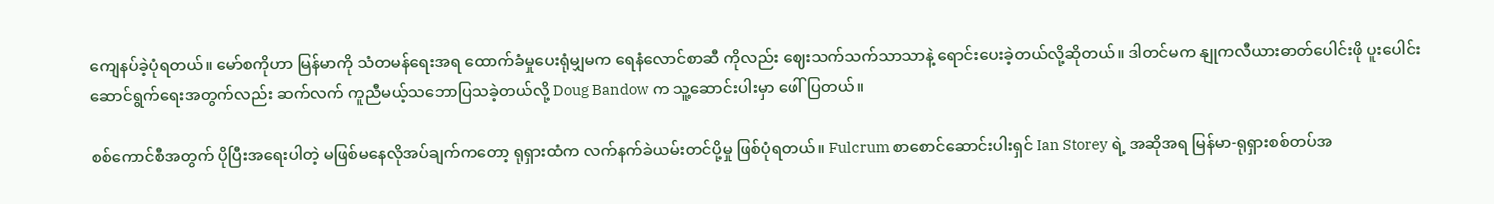ကျေနပ်ခဲ့ပုံရတယ်။ မော်စကိုဟာ မြန်မာကို သံတမန်ရေးအရ ထောက်ခံမှုပေးရုံမျှမက ရေနံလောင်စာဆီ ကိုလည်း ဈေးသက်သက်သာသာနဲ့ ရောင်းပေးခဲ့တယ်လို့ဆိုတယ်။ ဒါတင်မက နျုကလီယားဓာတ်ပေါင်းဖို ပူးပေါင်း ဆောင်ရွက်ရေးအတွက်လည်း ဆက်လက် ကူညီမယ့်သဘောပြသခဲ့တယ်လို့ Doug Bandow က သူ့ဆောင်းပါးမှာ ဖေါ်ပြတယ်။

စစ်ကောင်စီအတွက် ပိုပြီးအရေးပါတဲ့ မဖြစ်မနေလိုအပ်ချက်ကတော့ ရုရှားထံက လက်နက်ခဲယမ်းတင်ပို့မှု ဖြစ်ပုံရတယ်။ Fulcrum စာစောင်ဆောင်းပါးရှင် Ian Storey ရဲ့ အဆိုအရ မြန်မာ-ရုရှားစစ်တပ်အ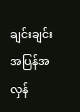ချင်းချင်း အပြန်အလှန်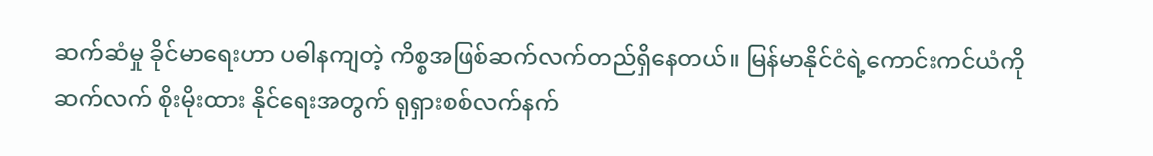ဆက်ဆံမှု ခိုင်မာရေးဟာ ပဓါနကျတဲ့ ကိစ္စအဖြစ်ဆက်လက်တည်ရှိနေတယ်။ မြန်မာနိုင်ငံရဲ့ကောင်းကင်ယံကို ဆက်လက် စိုးမိုးထား နိုင်ရေးအတွက် ရုရှားစစ်လက်နက်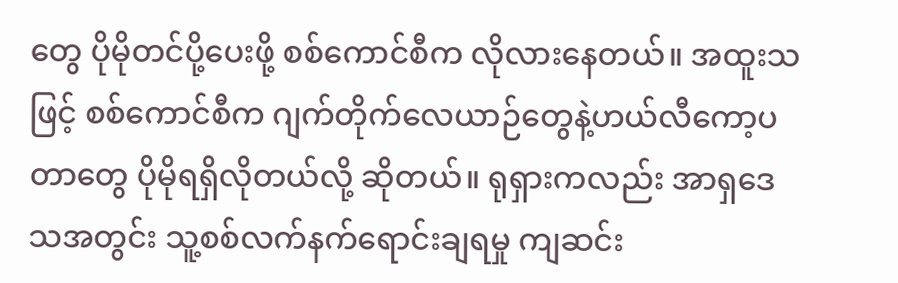တွေ ပိုမိုတင်ပို့ပေးဖို့ စစ်ကောင်စီက လိုလားနေတယ်။ အထူးသဖြင့် စစ်ကောင်စီက ဂျက်တိုက်လေယာဉ်တွေနဲ့ဟယ်လီကော့ပတာတွေ ပိုမိုရရှိလိုတယ်လို့ ဆိုတယ်။ ရုရှားကလည်း အာရှဒေသအတွင်း သူ့စစ်လက်နက်ရောင်းချရမှု ကျဆင်း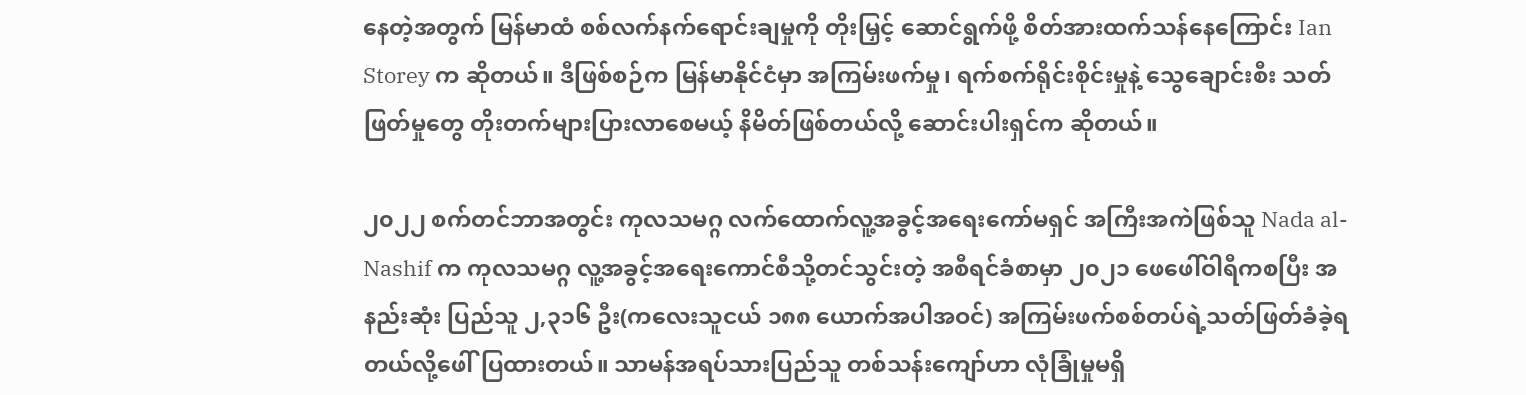နေတဲ့အတွက် မြန်မာထံ စစ်လက်နက်ရောင်းချမှုကို တိုးမြှင့် ဆောင်ရွက်ဖို့ စိတ်အားထက်သန်နေကြောင်း Ian Storey က ဆိုတယ်။ ဒီဖြစ်စဉ်က မြန်မာနိုင်ငံမှာ အကြမ်းဖက်မှု၊ ရက်စက်ရိုင်းစိုင်းမှုနဲ့ သွေချောင်းစီး သတ်ဖြတ်မှုတွေ တိုးတက်များပြားလာစေမယ့် နိမိတ်ဖြစ်တယ်လို့ ဆောင်းပါးရှင်က ဆိုတယ်။

၂၀၂၂ စက်တင်ဘာအတွင်း ကုလသမဂ္ဂ လက်ထောက်လူ့အခွင့်အရေးကော်မရှင် အကြီးအကဲဖြစ်သူ Nada al-Nashif က ကုလသမဂ္ဂ လူ့အခွင့်အရေးကောင်စီသို့တင်သွင်းတဲ့ အစီရင်ခံစာမှာ ၂၀၂၁ ဖေဖေါ်ဝါရီကစပြီး အနည်းဆုံး ပြည်သူ ၂,၃၁၆ ဦး(ကလေးသူငယ် ၁၈၈ ယောက်အပါအဝင်) အကြမ်းဖက်စစ်တပ်ရဲ့သတ်ဖြတ်ခံခဲ့ရတယ်လို့ဖေါ်ပြထားတယ်။ သာမန်အရပ်သားပြည်သူ တစ်သန်းကျော်ဟာ လုံခြုံမှုမရှိ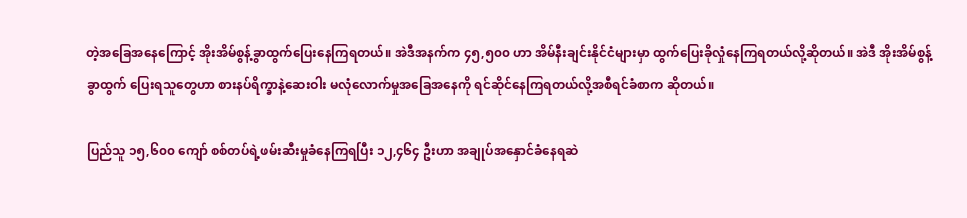တဲ့အခြေအနေကြောင့် အိုးအိမ်စွန့်ခွာထွက်ပြေးနေကြရတယ်။ အဲဒီအနက်က ၄၅,၅၀၀ ဟာ အိမ်နီးချင်းနိုင်ငံများမှာ ထွက်ပြေးခိုလှုံနေကြရတယ်လို့ဆိုတယ်။ အဲဒီ အိုးအိမ်စွန့်ခွာထွက် ပြေးရသူတွေဟာ စားနပ်ရိက္ခာနဲ့ဆေးဝါး မလုံလောက်မှုအခြေအနေကို ရင်ဆိုင်နေကြရတယ်လို့အစီရင်ခံစာက ဆိုတယ်။

ပြည်သူ ၁၅,၆၀၀ ကျော် စစ်တပ်ရဲ့ဖမ်းဆီးမှုခံနေကြရပြီး ၁၂,၄၆၄ ဦးဟာ အချုပ်အနှောင်ခံနေရဆဲ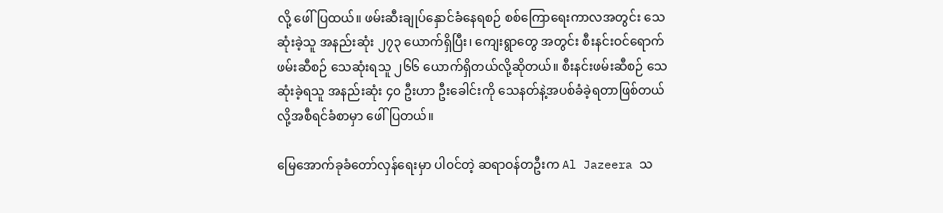လို့ ဖေါ်ပြထယ်။ ဖမ်းဆီးချုပ်နှောင်ခံနေရစဉ် စစ်ကြောရေးကာလအတွင်း သေဆုံးခဲ့သူ အနည်းဆုံး ၂၇၃ ယောက်ရှိပြီး၊ ကျေးရွာတွေ အတွင်း စီးနင်းဝင်ရောက် ဖမ်းဆီစဉ် သေဆုံးရသူ ၂၆၆ ယောက်ရှိတယ်လို့ဆိုတယ်။ စီးနင်းဖမ်းဆီစဉ် သေဆုံးခဲ့ရသူ အနည်းဆုံး ၄၀ ဦးဟာ ဦးခေါင်းကို သေနတ်နဲ့အပစ်ခံခဲ့ရတာဖြစ်တယ်လို့အစီရင်ခံစာမှာ ဖေါ်ပြတယ်။

မြေအောက်ခုခံတော်လှန်ရေးမှာ ပါ၀င်တဲ့ ဆရာဝန်တဦးက Al Jazeera သ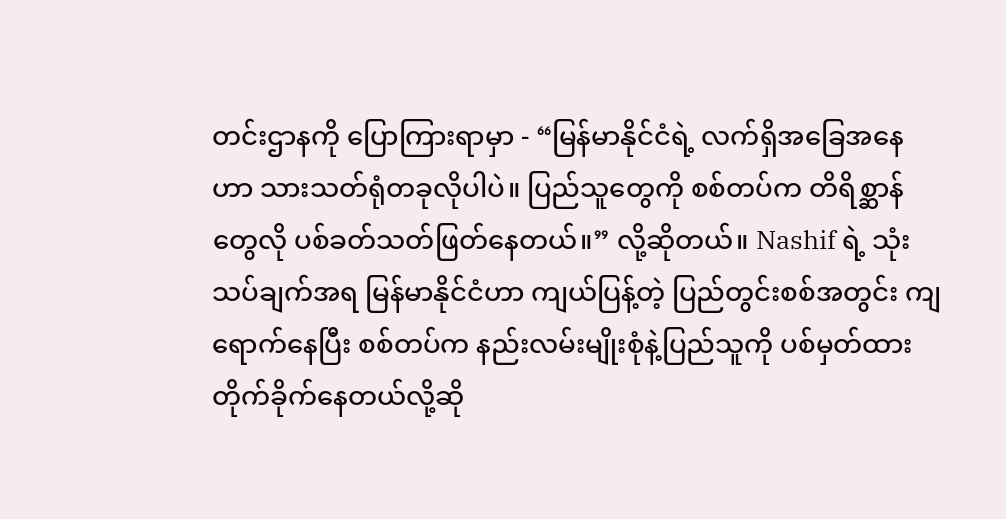တင်းဌာနကို ပြောကြားရာမှာ - “မြန်မာနိုင်ငံရဲ့ လက်ရှိအခြေအနေဟာ သားသတ်ရုံတခုလိုပါပဲ။ ပြည်သူတွေကို စစ်တပ်က တိရိစ္ဆာန်တွေလို ပစ်ခတ်သတ်ဖြတ်နေတယ်။” လို့ဆိုတယ်။ Nashif ရဲ့ သုံးသပ်ချက်အရ မြန်မာနိုင်ငံဟာ ကျယ်ပြန့်တဲ့ ပြည်တွင်းစစ်အတွင်း ကျရောက်နေပြီး စစ်တပ်က နည်းလမ်းမျိုးစုံနဲ့ပြည်သူကို ပစ်မှတ်ထားတိုက်ခိုက်နေတယ်လို့ဆို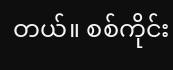တယ်။ စစ်ကိုင်း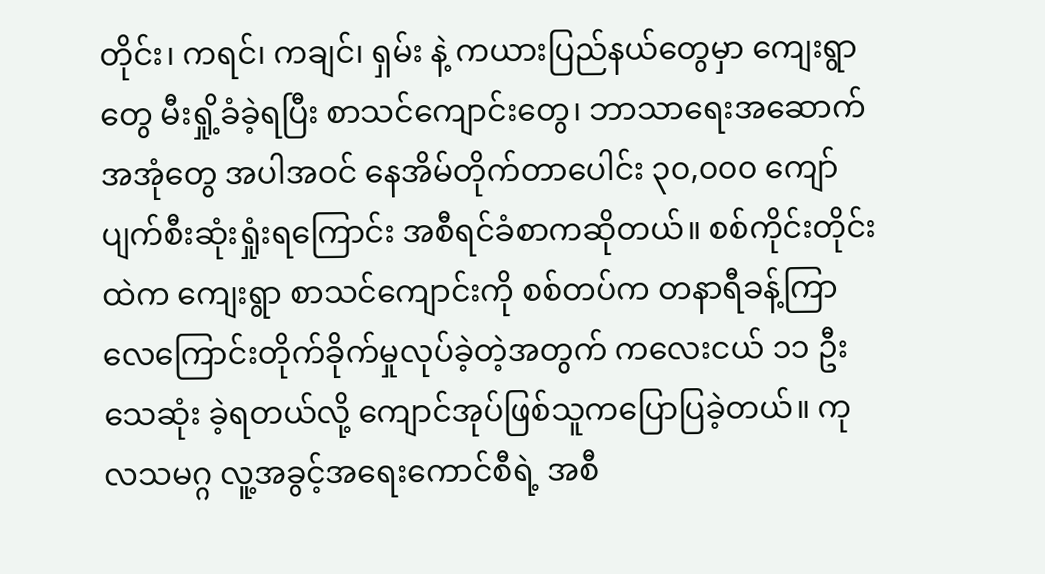တိုင်း၊ ကရင်၊ ကချင်၊ ရှမ်း နဲ့ ကယားပြည်နယ်တွေမှာ ကျေးရွာတွေ မီးရှို့ခံခဲ့ရပြီး စာသင်ကျောင်းတွေ၊ ဘာသာရေးအဆောက်အအုံတွေ အပါအဝင် နေအိမ်တိုက်တာပေါင်း ၃၀,၀၀၀ ကျော် ပျက်စီးဆုံးရှုံးရကြောင်း အစီရင်ခံစာကဆိုတယ်။ စစ်ကိုင်းတိုင်းထဲက ကျေးရွာ စာသင်ကျောင်းကို စစ်တပ်က တနာရီခန့်ကြာ လေကြောင်းတိုက်ခိုက်မှုလုပ်ခဲ့တဲ့အတွက် ကလေးငယ် ၁၁ ဦး သေဆုံး ခဲ့ရတယ်လို့ ကျောင်အုပ်ဖြစ်သူကပြောပြခဲ့တယ်။ ကုလသမဂ္ဂ လူ့အခွင့်အရေးကောင်စီရဲ့ အစီ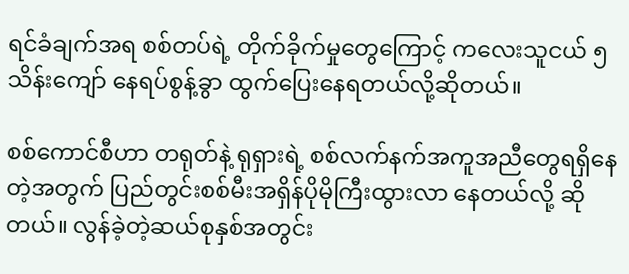ရင်ခံချက်အရ စစ်တပ်ရဲ့ တိုက်ခိုက်မှုတွေကြောင့် ကလေးသူငယ် ၅သိန်းကျော် နေရပ်စွန့်ခွာ ထွက်ပြေးနေရတယ်လို့ဆိုတယ်။

စစ်ကောင်စီဟာ တရုတ်နဲ့ ရုရှားရဲ့ စစ်လက်နက်အကူအညီတွေရရှိနေတဲ့အတွက် ပြည်တွင်းစစ်မီးအရှိန်ပိုမိုကြီးထွားလာ နေတယ်လို့ ဆိုတယ်။ လွန်ခဲ့တဲ့ဆယ်စုနှစ်အတွင်း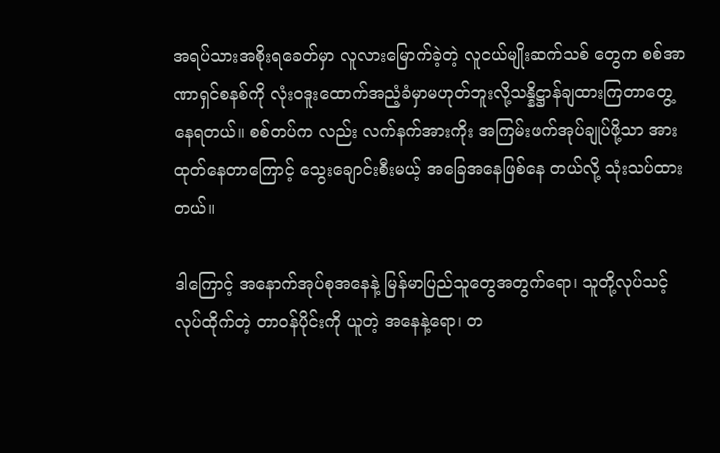အရပ်သားအစိုးရခေတ်မှာ လူလားမြောက်ခဲ့တဲ့ လူငယ်မျိုးဆက်သစ် တွေက စစ်အာဏာရှင်စနစ်ကို လုံးဝဒူးထောက်အညံ့ခံမှာမဟုတ်ဘူးလို့သန္နိဋ္ဌာန်ချထားကြတာတွေ့နေရတယ်။ စစ်တပ်က လည်း လက်နက်အားကိုး အကြမ်းဖက်အုပ်ချုပ်ဖို့သာ အားထုတ်နေတာကြောင့် သွေးချောင်းစီးမယ့် အခြေအနေဖြစ်နေ တယ်လို့ သုံးသပ်ထားတယ်။

ဒါကြောင့် အနောက်အုပ်စုအနေနဲ့ မြန်မာပြည်သူတွေအတွက်ရော၊ သူတို့လုပ်သင့်လုပ်ထိုက်တဲ့ တာဝန်ပိုင်းကို ယူတဲ့ အနေနဲ့ရော၊ တ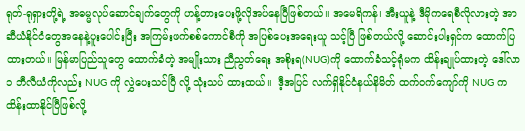ရုတ်-ရုရှားတို့ရဲ့ အဓမ္မလုပ်ဆောင်ချက်တွေကို ဟန့်တားပေးဖို့လိုအပ်နေပြီဖြစ်တယ်။ အမေရိကန်၊ အီးယူနဲ့ ဒီမိုကရေစီလိုလားတဲ့ အာဆီယံနိုင်ငံတွေအနေနဲ့ပူးပေါင်းပြီး အကြမ်းဖက်စစ်ကောင်စီကို အပြစ်ပေးအရေးယူ သင့်ပြီ ဖြစ်တယ်လို့ ဆောင်းပါးရှင်က ထောက်ပြထားတယ်။ မြန်မာပြည်သူတွေ ထောက်ခံတဲ့ အမျိုးသား ညီညွတ်ရေး အစိုးရ(NUG)ကို ထောက်ခံသင့်ရုံမက ထိန်းချုပ်ထားတဲ့ ဒေါ်လာ ၁ ဘီလီယံကိုလည်း NUG ကို လွှဲပေးသင်ပြီ လို့ သုံးသပ် ထားထယ်။  ဒီ့အပြင် လက်ရှိနိုင်ငံနယ်နိမိတ် ထက်ဝက်ကျော်ကို NUG က ထိန်းထာနိုင်ပြီဖြစ်လို့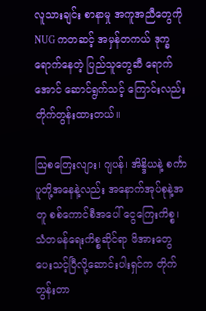လူသားချင်း စာနာမှု အကူအညီတွေကို NUG ကတဆင့် အမှန်တကယ် ဒုက္ခရောက်နေတဲ့ ပြည်သူတွေဆီ ရောက်အောင် ဆောင်ရွက်သင့် ကြောင်းလည်း တိုက်တွန်းထားတယ်။

သြစတြေးလျား၊ ဂျပန်၊ အိန္ဒိယနဲ့ စင်္ကာပူတို့အနေနဲ့လည်း အနောက်အုပ်စုနဲ့အတူ စစ်ကောင်စီအပေါ် ငွေကြေးကိစ္စ၊ သံတမန်ရေးကိစ္စဆိုင်ရာ ဖိအားတွေ ပေးသင့်ပြီလို့ဆောင်းပါးရှင်က တိုက်တွန်းတာ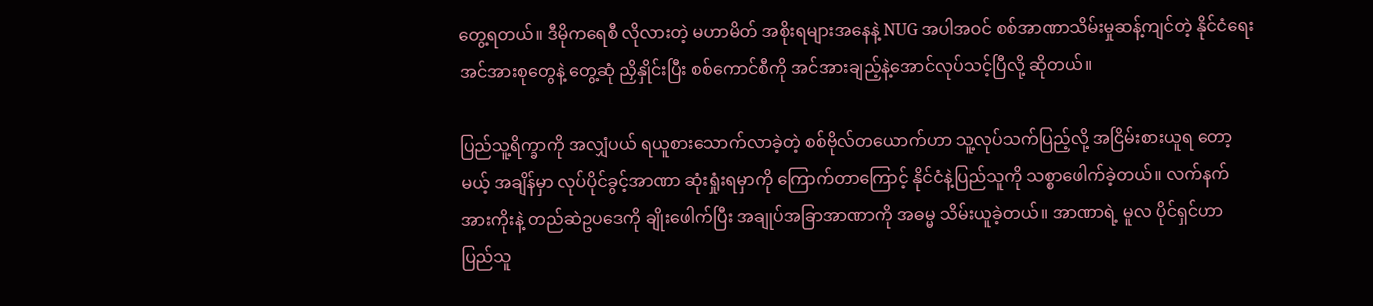တွေ့ရတယ်။ ဒီမိုကရေစီ လိုလားတဲ့ မဟာမိတ် အစိုးရများအနေနဲ့ NUG အပါအဝင် စစ်အာဏာသိမ်းမှုဆန့်ကျင်တဲ့ နိုင်ငံရေးအင်အားစုတွေနဲ့ တွေ့ဆုံ ညှိနှိုင်းပြီး စစ်ကောင်စီကို အင်အားချည့်နဲ့အောင်လုပ်သင့်ပြီလို့ ဆိုတယ်။

ပြည်သူ့ရိက္ခာကို အလျှံပယ် ရယူစားသောက်လာခဲ့တဲ့ စစ်ဗိုလ်တယောက်ဟာ သူ့လုပ်သက်ပြည့်လို့ အငြိမ်းစားယူရ တော့မယ့် အချိန်မှာ လုပ်ပိုင်ခွင့်အာဏာ ဆုံးရှုံးရမှာကို ကြောက်တာကြောင့် နိုင်ငံနဲ့ပြည်သူကို သစ္စာဖေါက်ခဲ့တယ်။ လက်နက်အားကိုးနဲ့ တည်ဆဲဥပဒေကို ချိုးဖေါက်ပြီး အချုပ်အခြာအာဏာကို အဓမ္မ သိမ်းယူခဲ့တယ်။ အာဏာရဲ့ မူလ ပိုင်ရှင်ဟာ ပြည်သူ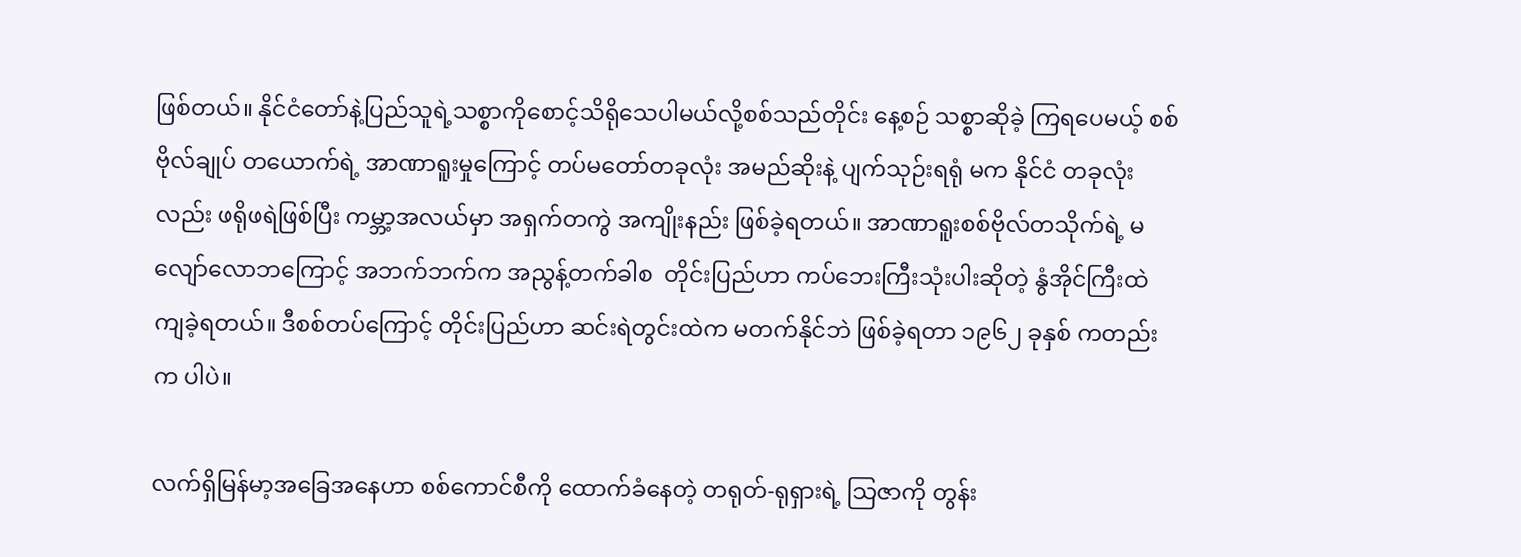ဖြစ်တယ်။ နိုင်ငံတော်နဲ့ပြည်သူရဲ့သစ္စာကိုစောင့်သိရိုသေပါမယ်လို့စစ်သည်တိုင်း နေ့စဉ် သစ္စာဆိုခဲ့ ကြရပေမယ့် စစ်ဗိုလ်ချုပ် တယောက်ရဲ့ အာဏာရူးမှုကြောင့် တပ်မတော်တခုလုံး အမည်ဆိုးနဲ့ ပျက်သုဉ်းရရုံ မက နိုင်ငံ တခုလုံးလည်း ဖရိုဖရဲဖြစ်ပြီး ကမ္ဘာ့အလယ်မှာ အရှက်တကွဲ အကျိုးနည်း ဖြစ်ခဲ့ရတယ်။ အာဏာရူးစစ်ဗိုလ်တသိုက်ရဲ့ မလျော်လောဘကြောင့် အဘက်ဘက်က အညွန့်တက်ခါစ  တိုင်းပြည်ဟာ ကပ်ဘေးကြီးသုံးပါးဆိုတဲ့ နွံအိုင်ကြီးထဲ ကျခဲ့ရတယ်။ ဒီစစ်တပ်ကြောင့် တိုင်းပြည်ဟာ ဆင်းရဲတွင်းထဲက မတက်နိုင်ဘဲ ဖြစ်ခဲ့ရတာ ၁၉၆၂ ခုနှစ် ကတည်းက ပါပဲ။

လက်ရှိမြန်မာ့အခြေအနေဟာ စစ်ကောင်စီကို ထောက်ခံနေတဲ့ တရုတ်-ရုရှားရဲ့ သြဇာကို တွန်း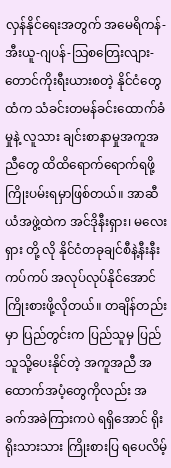လှန်နိုင်ရေးအတွက် အမေရိကန်-အီးယူ-ဂျပန်-သြစတြေးလျား-တောင်ကိုးရီးယားစတဲ့ နိုင်ငံတွေထံက သံခင်းတမန်ခင်းထောက်ခံမှုနဲ့ လူသား ချင်းစာနာမှုအကူအညီတွေ ထိထိရောက်ရောက်ရဖို့ ကြိုးပမ်းရမှာဖြစ်တယ်။ အာဆီယံအဖွဲ့ထဲက အင်ဒိုနီးရှား၊ မလေးရှား တို့ လို နိုင်ငံတခုချင်စီနဲ့နီးနီးကပ်ကပ် အလုပ်လုပ်နိုင်အောင် ကြိုးစားဖို့လိုတယ်။ တချိန်တည်းမှာ ပြည်တွင်းက ပြည်သူမှ ပြည်သူသို့ပေးနိုင်တဲ့ အကူအညီ အထောက်အပံ့တွေကိုလည်း အခက်အခဲကြားကပဲ ရရှိအောင် ရိုးရိုးသားသား ကြိုးစားပြ ရပေလိမ့်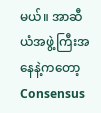မယ်။ အာဆီယံအဖွဲ့ကြီးအနေနဲ့ကတော့ Consensus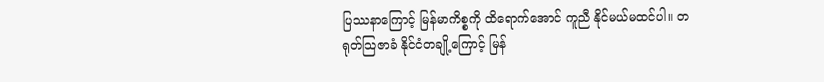ပြဿနာကြောင့် မြန်မာကိစ္စကို ထိရောက်အောင် ကူညီ နိုင်မယ်မထင်ပါ။ တရုတ်သြဇာခံ နိုင်ငံတချို့ကြောင့် မြန်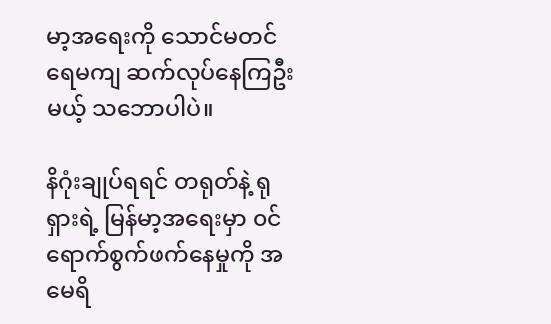မာ့အရေးကို သောင်မတင်ရေမကျ ဆက်လုပ်နေကြဦးမယ့် သဘောပါပဲ။

နိဂုံးချုပ်ရရင် တရုတ်နဲ့ ရုရှားရဲ့ မြန်မာ့အရေးမှာ ၀င်ရောက်စွက်ဖက်နေမှုကို အမေရိ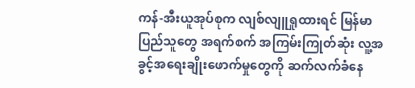ကန်-အီးယူအုပ်စုက လျစ်လျူရှုထားရင် မြန်မာပြည်သူတွေ အရက်စက် အကြမ်းကြုတ်ဆုံး လူ့အခွင့်အရေးချိုးဖောက်မှုတွေကို ဆက်လက်ခံနေ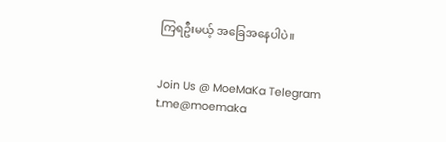ကြရဦးမယ့် အခြေအနေပါပဲ။


Join Us @ MoeMaKa Telegram
t.me@moemaka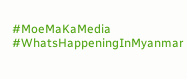#MoeMaKaMedia
#WhatsHappeningInMyanmar